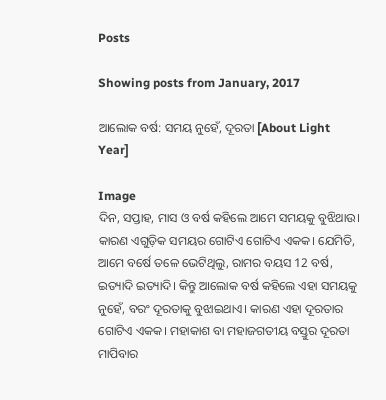Posts

Showing posts from January, 2017

ଆଲୋକ ବର୍ଷ: ସମୟ ନୁହେଁ, ଦୂରତା [About Light Year]

Image
ଦିନ, ସପ୍ତାହ, ମାସ ଓ ବର୍ଷ କହିଲେ ଆମେ ସମୟକୁ ବୁଝିଥାଉ। କାରଣ ଏଗୁଡ଼ିକ ସମୟର ଗୋଟିଏ ଗୋଟିଏ ଏକକ। ଯେମିତି, ଆମେ ବର୍ଷେ ତଳେ ଭେଟିଥିଲୁ, ରାମର ବୟସ 12 ବର୍ଷ, ଇତ୍ୟାଦି ଇତ୍ୟାଦି। କିନ୍ତୁ ଆଲୋକ ବର୍ଷ କହିଲେ ଏହା ସମୟକୁ ନୁହେଁ, ବରଂ ଦୂରତାକୁ ବୁଝାଇଥାଏ। କାରଣ ଏହା ଦୂରତାର ଗୋଟିଏ ଏକକ। ମହାକାଶ ବା ମହାଜଗତୀୟ ବସ୍ତୁର ଦୂରତା ମାପିବାର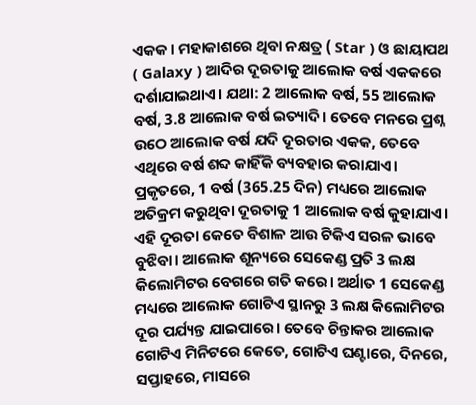ଏକକ। ମହାକାଶରେ ଥିବା ନକ୍ଷତ୍ର ( Star ) ଓ ଛାୟାପଥ ( Galaxy ) ଆଦିର ଦୂରତାକୁ ଆଲୋକ ବର୍ଷ ଏକକରେ ଦର୍ଶାଯାଇଥାଏ। ଯଥା: 2 ଆଲୋକ ବର୍ଷ, 55 ଆଲୋକ ବର୍ଷ, 3.8 ଆଲୋକ ବର୍ଷ ଇତ୍ୟାଦି। ତେବେ ମନରେ ପ୍ରଶ୍ନ ଉଠେ ଆଲୋକ ବର୍ଷ ଯଦି ଦୂରତାର ଏକକ, ତେବେ ଏଥିରେ ବର୍ଷ ଶବ୍ଦ କାହିଁକି ବ୍ୟବହାର କରାଯାଏ। ପ୍ରକୃତରେ, 1 ବର୍ଷ (365.25 ଦିନ) ମଧ୍ୟରେ ଆଲୋକ ଅତିକ୍ରମ କରୁଥିବା ଦୂରତାକୁ 1 ଆଲୋକ ବର୍ଷ କୁହାଯାଏ। ଏହି ଦୂରତା କେତେ ବିଶାଳ ଆଉ ଟିକିଏ ସରଳ ଭାବେ ବୁଝିବା। ଆଲୋକ ଶୂନ୍ୟରେ ସେକେଣ୍ଡ ପ୍ରତି 3 ଲକ୍ଷ କିଲୋମିଟର ବେଗରେ ଗତି କରେ। ଅର୍ଥାତ 1 ସେକେଣ୍ଡ ମଧ୍ୟରେ ଆଲୋକ ଗୋଟିଏ ସ୍ଥାନରୁ 3 ଲକ୍ଷ କିଲୋମିଟର ଦୂର ପର୍ଯ୍ୟନ୍ତ ଯାଇପାରେ। ତେବେ ଚିନ୍ତାକର ଆଲୋକ ଗୋଟିଏ ମିନିଟରେ କେତେ, ଗୋଟିଏ ଘଣ୍ଟାରେ, ଦିନରେ, ସପ୍ତାହରେ, ମାସରେ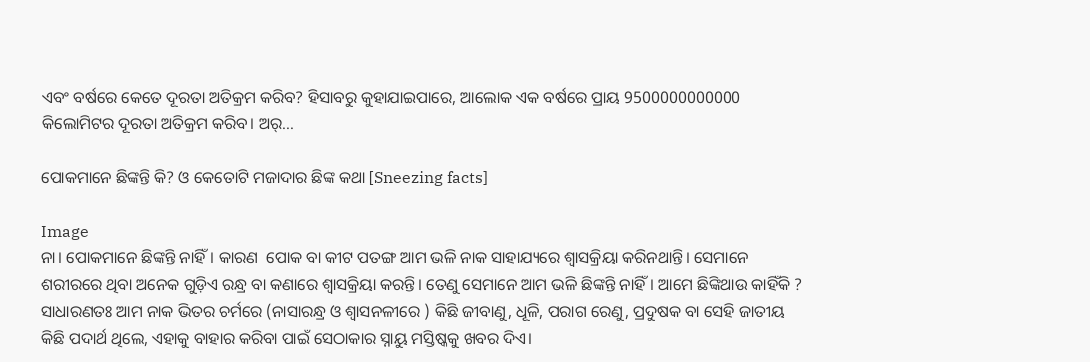ଏବଂ ବର୍ଷରେ କେତେ ଦୂରତା ଅତିକ୍ରମ କରିବ? ହିସାବରୁ କୁହାଯାଇପାରେ, ଆଲୋକ ଏକ ବର୍ଷରେ ପ୍ରାୟ 9500000000000 କିଲୋମିଟର ଦୂରତା ଅତିକ୍ରମ କରିବ। ଅର୍...

ପୋକମାନେ ଛିଙ୍କନ୍ତି କି? ଓ କେତୋଟି ମଜାଦାର ଛିଙ୍କ କଥା [Sneezing facts]

Image
ନା। ପୋକମାନେ ଛିଙ୍କନ୍ତି ନାହିଁ। କାରଣ  ପୋକ ବା କୀଟ ପତଙ୍ଗ ଆମ ଭଳି ନାକ ସାହାଯ୍ୟରେ ଶ୍ଵାସକ୍ରିୟା କରିନଥାନ୍ତି। ସେମାନେ ଶରୀରରେ ଥିବା ଅନେକ ଗୁଡ଼ିଏ ରନ୍ଧ୍ର ବା କଣାରେ ଶ୍ଵାସକ୍ରିୟା କରନ୍ତି। ତେଣୁ ସେମାନେ ଆମ ଭଳି ଛିଙ୍କନ୍ତି ନାହିଁ। ଆମେ ଛିଙ୍କିଥାଉ କାହିଁକି ?  ସାଧାରଣତଃ ଆମ ନାକ ଭିତର ଚର୍ମରେ (ନାସାରନ୍ଧ୍ର ଓ ଶ୍ଵାସନଳୀରେ ) କିଛି ଜୀବାଣୁ, ଧୂଳି, ପରାଗ ରେଣୁ, ପ୍ରଦୁଷକ ବା ସେହି ଜାତୀୟ କିଛି ପଦାର୍ଥ ଥିଲେ, ଏହାକୁ ବାହାର କରିବା ପାଇଁ ସେଠାକାର ସ୍ନାୟୁ ମସ୍ତିଷ୍କକୁ ଖବର ଦିଏ।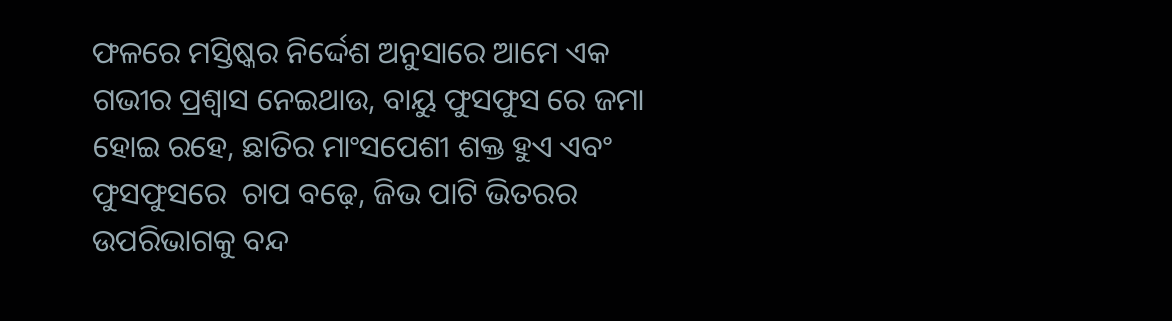ଫଳରେ ମସ୍ତିଷ୍କର ନିର୍ଦ୍ଦେଶ ଅନୁସାରେ ଆମେ ଏକ ଗଭୀର ପ୍ରଶ୍ଵାସ ନେଇଥାଉ, ବାୟୁ ଫୁସଫୁସ ରେ ଜମା ହୋଇ ରହେ, ଛାତିର ମାଂସପେଶୀ ଶକ୍ତ ହୁଏ ଏବଂ ଫୁସଫୁସରେ  ଚାପ ବଢ଼େ, ଜିଭ ପାଟି ଭିତରର ଉପରିଭାଗକୁ ବନ୍ଦ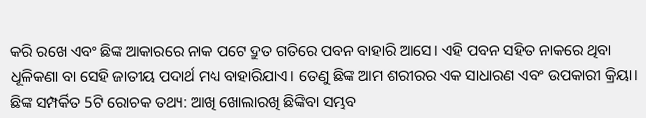କରି ରଖେ ଏବଂ ଛିଙ୍କ ଆକାରରେ ନାକ ପଟେ ଦ୍ରୁତ ଗତିରେ ପବନ ବାହାରି ଆସେ। ଏହି ପବନ ସହିତ ନାକରେ ଥିବା ଧୂଳିକଣା ବା ସେହି ଜାତୀୟ ପଦାର୍ଥ ମଧ୍ୟ ବାହାରିଯାଏ। ତେଣୁ ଛିଙ୍କ ଆମ ଶରୀରର ଏକ ସାଧାରଣ ଏବଂ ଉପକାରୀ କ୍ରିୟା। ଛିଙ୍କ ସମ୍ପର୍କିତ 5ଟି ରୋଚକ ତଥ୍ୟ: ଆଖି ଖୋଲାରଖି ଛିଙ୍କିବା ସମ୍ଭବ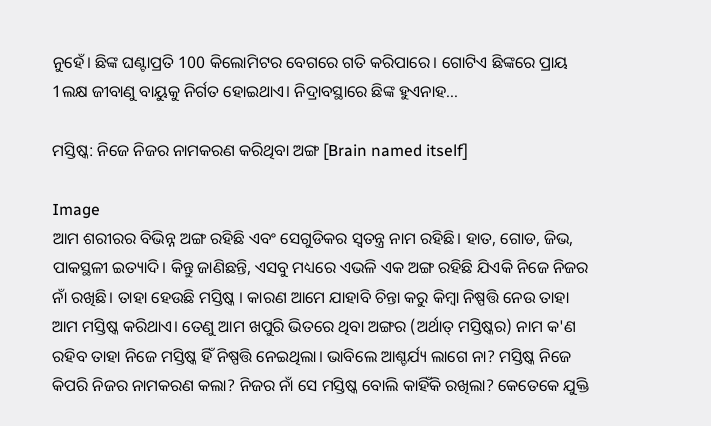ନୁହେଁ। ଛିଙ୍କ ଘଣ୍ଟାପ୍ରତି 100 କିଲୋମିଟର ବେଗରେ ଗତି କରିପାରେ। ଗୋଟିଏ ଛିଙ୍କରେ ପ୍ରାୟ 1ଲକ୍ଷ ଜୀବାଣୁ ବାୟୁକୁ ନିର୍ଗତ ହୋଇଥାଏ। ନିଦ୍ରାବସ୍ଥାରେ ଛିଙ୍କ ହୁଏନାହ...

ମସ୍ତିଷ୍କ: ନିଜେ ନିଜର ନାମକରଣ କରିଥିବା ଅଙ୍ଗ [Brain named itself]

Image
ଆମ ଶରୀରର ବିଭିନ୍ନ ଅଙ୍ଗ ରହିଛି ଏବଂ ସେଗୁଡିକର ସ୍ୱତନ୍ତ୍ର ନାମ ରହିଛି। ହାତ, ଗୋଡ, ଜିଭ, ପାକସ୍ଥଳୀ ଇତ୍ୟାଦି। କିନ୍ତୁ ଜାଣିଛନ୍ତି, ଏସବୁ ମଧ୍ୟରେ ଏଭଳି ଏକ ଅଙ୍ଗ ରହିଛି ଯିଏକି ନିଜେ ନିଜର ନାଁ ରଖିଛି। ତାହା ହେଉଛି ମସ୍ତିଷ୍କ । କାରଣ ଆମେ ଯାହାବି ଚିନ୍ତା କରୁ କିମ୍ବା ନିଷ୍ପତ୍ତି ନେଉ ତାହା ଆମ ମସ୍ତିଷ୍କ କରିଥାଏ। ତେଣୁ ଆମ ଖପୁରି ଭିତରେ ଥିବା ଅଙ୍ଗର (ଅର୍ଥାତ୍ ମସ୍ତିଷ୍କର) ନାମ କ'ଣ ରହିବ ତାହା ନିଜେ ମସ୍ତିଷ୍କ ହିଁ ନିଷ୍ପତ୍ତି ନେଇଥିଲା। ଭାବିଲେ ଆଶ୍ଚର୍ଯ୍ୟ ଲାଗେ ନା? ମସ୍ତିଷ୍କ ନିଜେ କିପରି ନିଜର ନାମକରଣ କଲା? ନିଜର ନାଁ ସେ ମସ୍ତିଷ୍କ ବୋଲି କାହିଁକି ରଖିଲା? କେତେକେ ଯୁକ୍ତି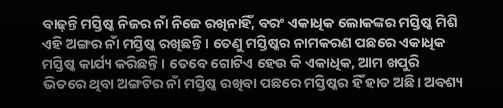ବାଢ଼ନ୍ତି ମସ୍ତିଷ୍କ ନିଜର ନାଁ ନିଜେ ରଖିନାହିଁ, ବରଂ ଏକାଧିକ ଲୋକଙ୍କର ମସ୍ତିଷ୍କ ମିଶି ଏହି ଅଙ୍ଗର ନାଁ ମସ୍ତିଷ୍କ ରଖିଛନ୍ତି। ତେଣୁ ମସ୍ତିଷ୍କର ନାମକରଣ ପଛରେ ଏକାଧିକ ମସ୍ତିଷ୍କ କାର୍ଯ୍ୟ କରିଛନ୍ତି। ତେବେ ଗୋଟିଏ ହେଉ କି ଏକାଧିକ, ଆମ ଖପୁରି ଭିତରେ ଥିବା ଅଙ୍ଗଟିର ନାଁ ମସ୍ତିଷ୍କ ରଖିବା ପଛରେ ମସ୍ତିଷ୍କର ହିଁ ହାତ ଅଛି। ଅବଶ୍ୟ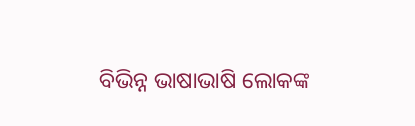ବିଭିନ୍ନ ଭାଷାଭାଷି ଲୋକଙ୍କ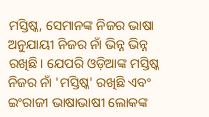ମସ୍ତିଷ୍କ, ସେମାନଙ୍କ ନିଜର ଭାଷା ଅନୁଯାୟୀ ନିଜର ନାଁ ଭିନ୍ନ ଭିନ୍ନ ରଖିଛି। ଯେପରି ଓଡ଼ିଆଙ୍କ ମସ୍ତିଷ୍କ ନିଜର ନାଁ 'ମସ୍ତିଷ୍କ' ରଖିଛି ଏବଂ ଇଂରାଜୀ ଭାଷାଭାଷୀ ଲୋକଙ୍କ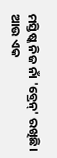ମସ୍ତିଷ୍କ ନିଜ ନାଁ 'ବ୍ରେନ୍' ରଖିଛି। ଆଉ ଏକ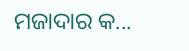ମଜାଦାର କ...